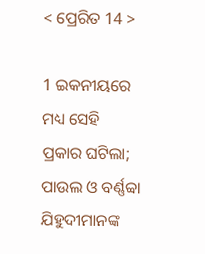< ପ୍ରେରିତ 14 >

1 ଇକନୀୟରେ ମଧ୍ୟ ସେହି ପ୍ରକାର ଘଟିଲା; ପାଉଲ ଓ ବର୍ଣ୍ଣବ୍ବା ଯିହୁଦୀମାନଙ୍କ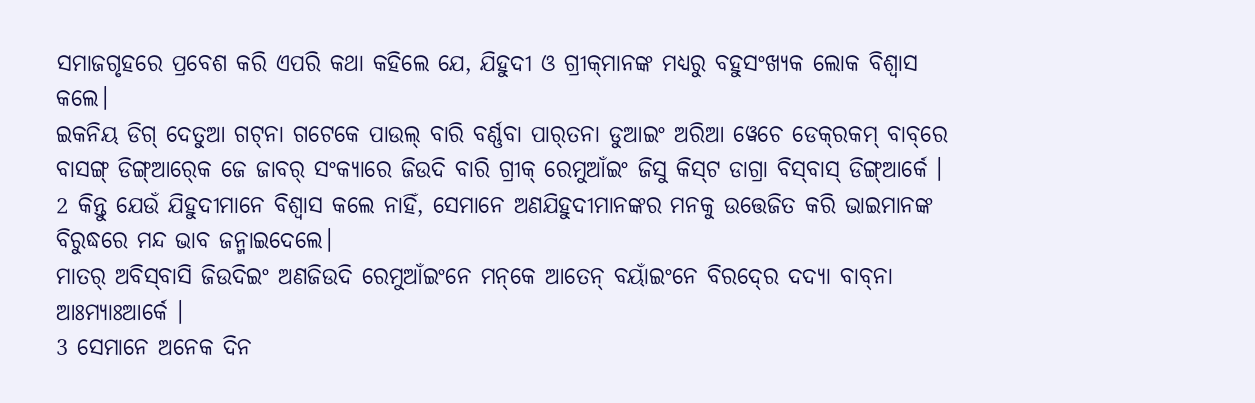ସମାଜଗୃହରେ ପ୍ରବେଶ କରି ଏପରି କଥା କହିଲେ ଯେ, ଯିହୁଦୀ ଓ ଗ୍ରୀକ୍‍ମାନଙ୍କ ମଧ୍ୟରୁ ବହୁସଂଖ୍ୟକ ଲୋକ ବିଶ୍ୱାସ କଲେ।
ଇକନିୟ ଡିଗ୍‍ ଦେତୁଆ ଗଟ୍‌ନା ଗଟେକେ ପାଉଲ୍‍ ବାରି ବର୍ଣ୍ଣବା ପାର୍‌ତନା ଡୁଆଇଂ ଅରିଆ ୱେଚେ ଡେକ୍‌ରକମ୍ ବାବ୍‌ରେ ବାସଙ୍ଗ୍‌‌ ଡିଙ୍ଗ୍‍ଆର୍‍କେ ଜେ ଜାବର୍‌ ସଂକ୍ୟାରେ ଜିଉଦି ବାରି ଗ୍ରୀକ୍‌ ରେମୁଆଁଇଂ ଜିସୁ କିସ୍‌ଟ ଡାଗ୍ରା ବିସ୍‍ବାସ୍‍ ଡିଙ୍ଗ୍‍ଆର୍କେ ।
2 କିନ୍ତୁ ଯେଉଁ ଯିହୁଦୀମାନେ ବିଶ୍ୱାସ କଲେ ନାହିଁ, ସେମାନେ ଅଣଯିହୁଦୀମାନଙ୍କର ମନକୁ ଉତ୍ତେଜିତ କରି ଭାଇମାନଙ୍କ ବିରୁଦ୍ଧରେ ମନ୍ଦ ଭାବ ଜନ୍ମାଇଦେଲେ।
ମାତର୍‍ ଅବିସ୍‍ବାସି ଜିଉଦିଇଂ ଅଣଜିଉଦି ରେମୁଆଁଇଂନେ ମନ୍‌କେ ଆତେନ୍‌‍ ବୟାଁଇଂନେ ବିରଦ୍‍ରେ ଦଦ୍ୟା‍ ବାବ୍‍ନା ଆଃମ୍ୟାଃଆର୍କେ ।
3 ସେମାନେ ଅନେକ ଦିନ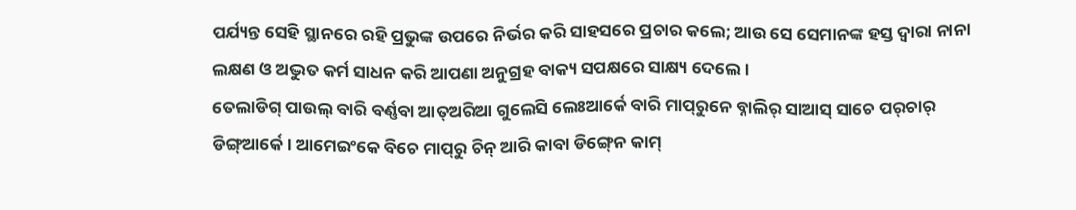ପର୍ଯ୍ୟନ୍ତ ସେହି ସ୍ଥାନରେ ରହି ପ୍ରଭୁଙ୍କ ଉପରେ ନିର୍ଭର କରି ସାହସରେ ପ୍ରଚାର କଲେ; ଆଉ ସେ ସେମାନଙ୍କ ହସ୍ତ ଦ୍ଵାରା ନାନା ଲକ୍ଷଣ ଓ ଅଦ୍ଭୁତ କର୍ମ ସାଧନ କରି ଆପଣା ଅନୁଗ୍ରହ ବାକ୍ୟ ସପକ୍ଷରେ ସାକ୍ଷ୍ୟ ଦେଲେ।
ତେଲାଡିଗ୍‍ ପାଉଲ୍‍ ବାରି ବର୍ଣ୍ଣବା ଆତ୍‍ଅରିଆ ଗୁଲେସି ଲେଃଆର୍କେ ବାରି ମାପ୍‌ରୁନେ ବ୍ନାଲିର୍‍ ସାଆସ୍‍ ସାଚେ ପର୍‌ଚାର୍‍ ଡିଙ୍ଗ୍‍ଆର୍କେ । ଆମେଇଂକେ ବିଚେ ମାପ୍‌ରୁ ଚିନ୍ ଆରି କାବା ଡିଙ୍ଗ୍‍ନେ କାମ୍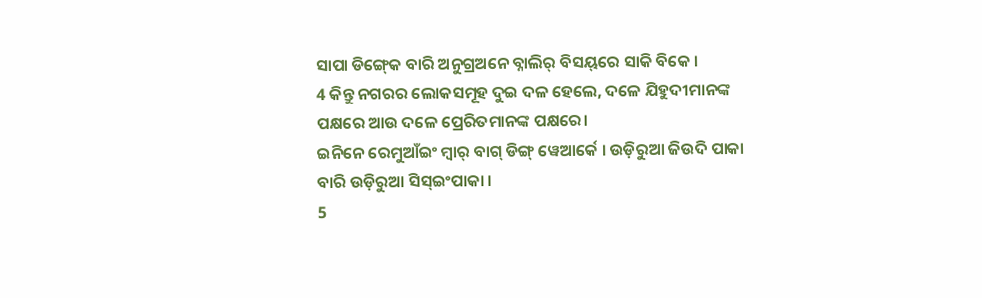ସାପା ଡିଙ୍ଗ୍‍କେ ବାରି ଅନୁଗ୍ର‍ଅନେ ବ୍ନାଲିର୍‍ ବିସୟ୍‌ରେ ସାକି ବିକେ ।
4 କିନ୍ତୁ ନଗରର ଲୋକସମୂହ ଦୁଇ ଦଳ ହେଲେ, ଦଳେ ଯିହୁଦୀମାନଙ୍କ ପକ୍ଷରେ ଆଉ ଦଳେ ପ୍ରେରିତମାନଙ୍କ ପକ୍ଷରେ।
ଇନିନେ ରେମୁଆଁଇଂ ମ୍ୱାର୍‍ ବାଗ୍‍ ଡିଙ୍ଗ୍‍ ୱେଆର୍କେ । ଉଡ଼ିରୁଆ ଜିଉଦି ପାକା ବାରି ଉଡ଼ିରୁଆ ସିସ୍‌ଇଂପାକା ।
5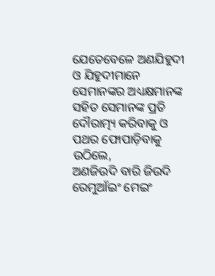ଯେତେବେଳେ ଅଣଯିହୁଦୀ ଓ ଯିହୁଦୀମାନେ ସେମାନଙ୍କର ଅଧ୍ୟକ୍ଷମାନଙ୍କ ସହିତ ସେମାନଙ୍କ ପ୍ରତି ଦୌରାତ୍ମ୍ୟ କରିବାକୁ ଓ ପଥର ଫୋପାଡ଼ିବାକୁ ଉଠିଲେ,
ଅଣଜିଉଦି ବାରି ଜିଉଦି ରେମୁଆଁଇଂ ମେଇଂ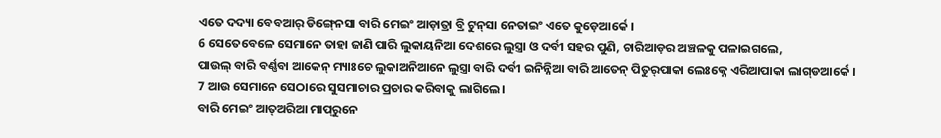ଏତେ ଦଦ୍ୟା‍ ବେବଆର୍‍ ଡିଙ୍ଗ୍‍ନେସା ବାରି ମେଇଂ ଆଡ଼ାତ୍ରା ବ୍ରି ଟୁନ୍‍ସା ନେତାଇଂ ଏତେ କୁଡ଼େଆର୍କେ ।
6 ସେତେବେଳେ ସେମାନେ ତାହା ଜାଣି ପାରି ଲୁକାୟନିଆ ଦେଶରେ ଲୁସ୍ତ୍ରା ଓ ଦର୍ବୀ ସହର ପୁଣି, ଚାରିଆଡ଼ର ଅଞ୍ଚଳକୁ ପଳାଇଗଲେ,
ପାଉଲ୍‍ ବାରି ବର୍ଣ୍ଣବା ଆକେନ୍‍ ମ୍ୟାଃଚେ ଲୁକାଅନିଆନେ ଲୁସ୍ତ୍ରା ବାରି ଦର୍ବୀ ଇନିନ୍ନିଆ ବାରି ଆତେନ୍‌‍ ପିତୁର୍‍ପାକା ଲେଃକ୍ନେ ଏରିଆପାକା ଲାଗ୍‍ଡଆର୍କେ ।
7 ଆଉ ସେମାନେ ସେଠାରେ ସୁସମାଚାର ପ୍ରଚାର କରିବାକୁ ଲାଗିଲେ।
ବାରି ମେଇଂ ଆତ୍‍ଅରିଆ ମାପ୍‍ରୁନେ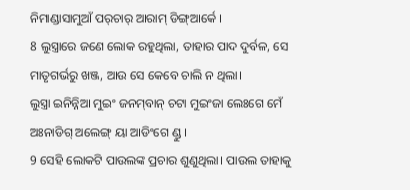ନିମାଣ୍ଡାସାମୁଆଁ ପର୍‌ଚାର୍‍ ଆରାମ୍ ଡିଙ୍ଗ୍‍ଆର୍କେ ।
8 ଲୁସ୍ତ୍ରାରେ ଜଣେ ଲୋକ ରହୁଥିଲା, ତାହାର ପାଦ ଦୁର୍ବଳ, ସେ ମାତୃଗର୍ଭରୁ ଖଞ୍ଜ, ଆଉ ସେ କେବେ ଚାଲି ନ ଥିଲା।
ଲୁସ୍ତ୍ରା ଇନିନ୍ନିଆ ମୁଇଂ ଜନମ୍‍ବାନ୍‍ ଚଟା ମୁଇଂଜା ଲେଃଗେ ମେଁ ଅଃନାଡିଗ୍ ଅଲେଙ୍ଗ୍‍ ୟା ଆଡିଂଗେ ଣ୍ଡୁ ।
9 ସେହି ଲୋକଟି ପାଉଲଙ୍କ ପ୍ରଚାର ଶୁଣୁଥିଲା। ପାଉଲ ତାହାକୁ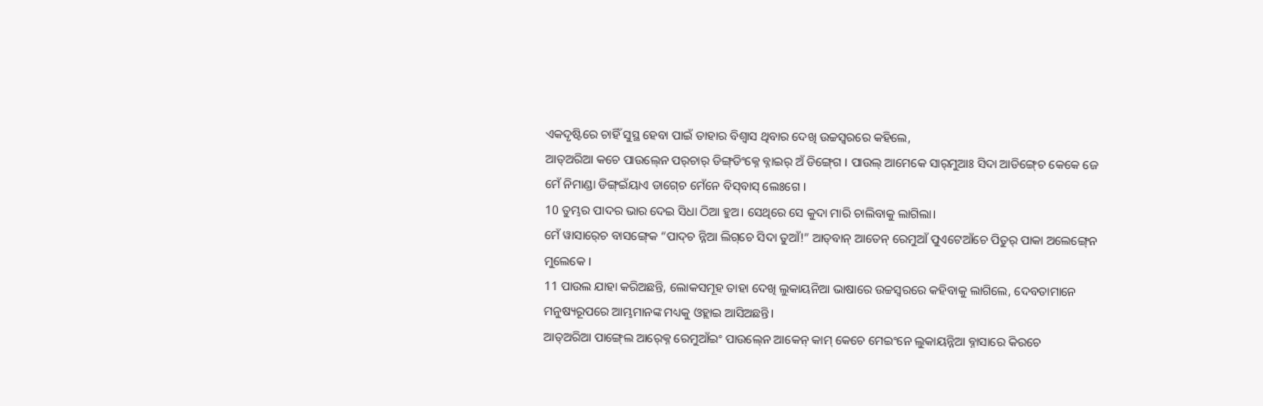ଏକଦୃଷ୍ଟିରେ ଚାହିଁ ସୁସ୍ଥ ହେବା ପାଇଁ ତାହାର ବିଶ୍ୱାସ ଥିବାର ଦେଖି ଉଚ୍ଚସ୍ୱରରେ କହିଲେ,
ଆତ୍‍ଅରିଆ କଚେ ପାଉଲ୍‍ନେ ପର୍‌ଚାର୍ ଡିଙ୍ଗ୍‌ଡିଂକ୍ନେ ବ୍ନାଇର୍‍ ଅଁ ଡିଙ୍ଗ୍‍ଗେ । ପାଉଲ୍‍ ଆମେକେ ସାର୍‍ମୁଆଃ ସିଦା ଆଡିଙ୍ଗ୍‍ଚେ କେକେ ଜେ ମେଁ ନିମାଣ୍ଡା ଡିଙ୍ଗ୍‍ଇଁୟାଏ ଡାଗ୍‍ଚେ ମେଁନେ ବିସ୍‌ବାସ୍‌ ଲେଃଗେ ।
10 ତୁମ୍ଭର ପାଦର ଭାର ଦେଇ ସିଧା ଠିଆ ହୁଅ। ସେଥିରେ ସେ କୁଦା ମାରି ଚାଲିବାକୁ ଲାଗିଲା।
ମେଁ ୱାସାର୍‍ଚେ ବାସଙ୍ଗ୍‍କେ “ପାଦ୍‍ଚ ନ୍ନିଆ ଲିଗ୍‌ଚେ ସିଦା ତୁଆଁ!” ଆତ୍‌ବାନ୍ ଆତେନ୍‌‍ ରେମୁଆଁ ପୁଏଟେଆଁଚେ ପିତୁର୍‍ ପାକା ଅଲେଙ୍ଗ୍‍ନେ ମୁଲେକେ ।
11 ପାଉଲ ଯାହା କରିଅଛନ୍ତି, ଲୋକସମୂହ ତାହା ଦେଖି ଲୁକାୟନିଆ ଭାଷାରେ ଉଚ୍ଚସ୍ୱରରେ କହିବାକୁ ଲାଗିଲେ, ଦେବତାମାନେ ମନୁଷ୍ୟରୂପରେ ଆମ୍ଭମାନଙ୍କ ମଧ୍ୟକୁ ଓହ୍ଲାଇ ଆସିଅଛନ୍ତି।
ଆତ୍‍ଅରିଆ ପାଙ୍ଗ୍‍ଲେ ଆର୍‍କ୍ନେ ରେମୁଆଁଇଂ ପାଉଲ୍‍ନେ ଆକେନ୍‍ କାମ୍ କେଚେ ମେଇଂନେ ଲୁକାୟନ୍ନିଆ ବ୍ନାସାରେ କିରଚେ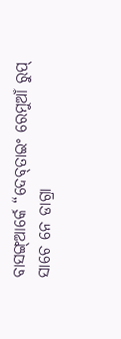ବାସଙ୍ଗ୍‍ଆର୍କେ “ଦେବ୍‍ତାଇଂ ରେମୁଆଁ ରୁପ୍‍ ସାଚେ ନେ ଡାଗ୍ରା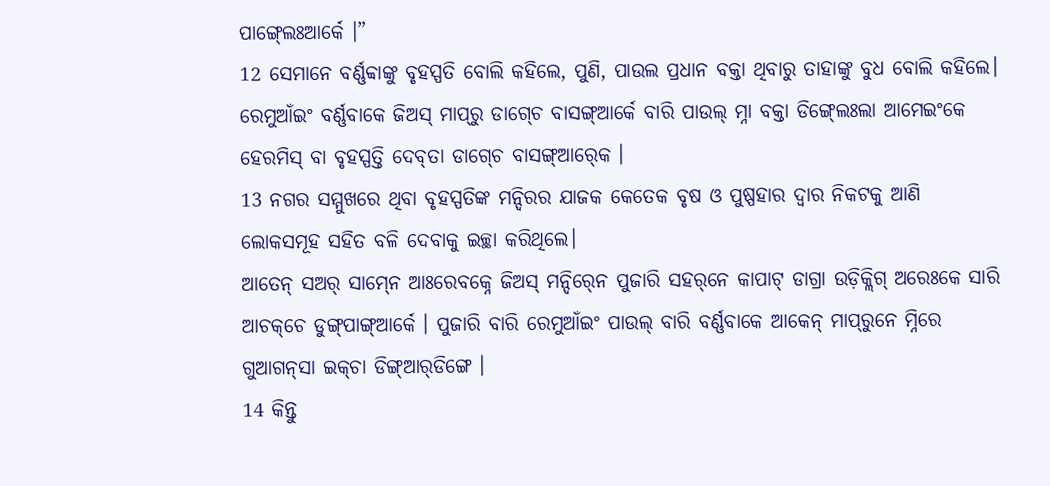ପାଙ୍ଗ୍‍ଲେଃଆର୍କେ ।”
12 ସେମାନେ ବର୍ଣ୍ଣବ୍ବାଙ୍କୁ ବୃହସ୍ପତି ବୋଲି କହିଲେ, ପୁଣି, ପାଉଲ ପ୍ରଧାନ ବକ୍ତା ଥିବାରୁ ତାହାଙ୍କୁ ବୁଧ ବୋଲି କହିଲେ।
ରେମୁଆଁଇଂ ବର୍ଣ୍ଣବାକେ ଜିଅସ୍‌ ମାପ୍‌ରୁ ଡାଗ୍‍ଚେ ବାସଙ୍ଗ୍‍ଆର୍କେ ବାରି ପାଉଲ୍‍ ମ୍ନା ବକ୍ତା ଡିଙ୍ଗ୍‍ଲେଃଲା ଆମେଇଂକେ ହେରମିସ୍‌ ବା ବୃହସ୍ପତ୍ତି ଦେବ୍‍ତା ଡାଗ୍‍ଚେ ବାସଙ୍ଗ୍‍ଆର୍‍କେ ।
13 ନଗର ସମ୍ମୁଖରେ ଥିବା ବୃହସ୍ପତିଙ୍କ ମନ୍ଦିରର ଯାଜକ କେତେକ ବୃଷ ଓ ପୁଷ୍ପହାର ଦ୍ୱାର ନିକଟକୁ ଆଣି ଲୋକସମୂହ ସହିତ ବଳି ଦେବାକୁ ଇଚ୍ଛା କରିଥିଲେ।
ଆତେନ୍‌‍ ସଅର୍‍ ସାମ୍‍ନେ ଆଃରେବକ୍ନେ ଜିଅସ୍‌ ମନ୍ଦିର୍‍ନେ ପୁଜାରି ସହର୍‌ନେ କାପାଟ୍ ଡାଗ୍ରା ଉଡ଼ିକ୍ଲିଗ୍‍ ଅରେଃକେ ସାରି ଆଚକ୍‌ଚେ ଡୁଙ୍ଗ୍‍ପାଙ୍ଗ୍‍ଆର୍କେ । ପୁଜାରି ବାରି ରେମୁଆଁଇଂ ପାଉଲ୍‍ ବାରି ବର୍ଣ୍ଣବାକେ ଆକେନ୍‍ ମାପ୍‍ରୁନେ ମ୍ନିରେ ଗୁଆଗନ୍‌ସା ଇକ୍‌ଚା ଡିଙ୍ଗ୍‍ଆର୍‍ଡିଙ୍ଗେ ।
14 କିନ୍ତୁ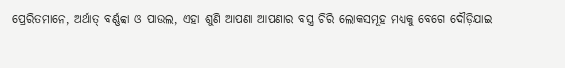ପ୍ରେରିତମାନେ, ଅର୍ଥାତ୍‍ ବର୍ଣ୍ଣବ୍ବା ଓ ପାଉଲ, ଏହା ଶୁଣି ଆପଣା ଆପଣାର ବସ୍ତ୍ର ଚିରି ଲୋକସମୂହ ମଧ୍ୟକୁ ବେଗେ ଦୌଡ଼ିଯାଇ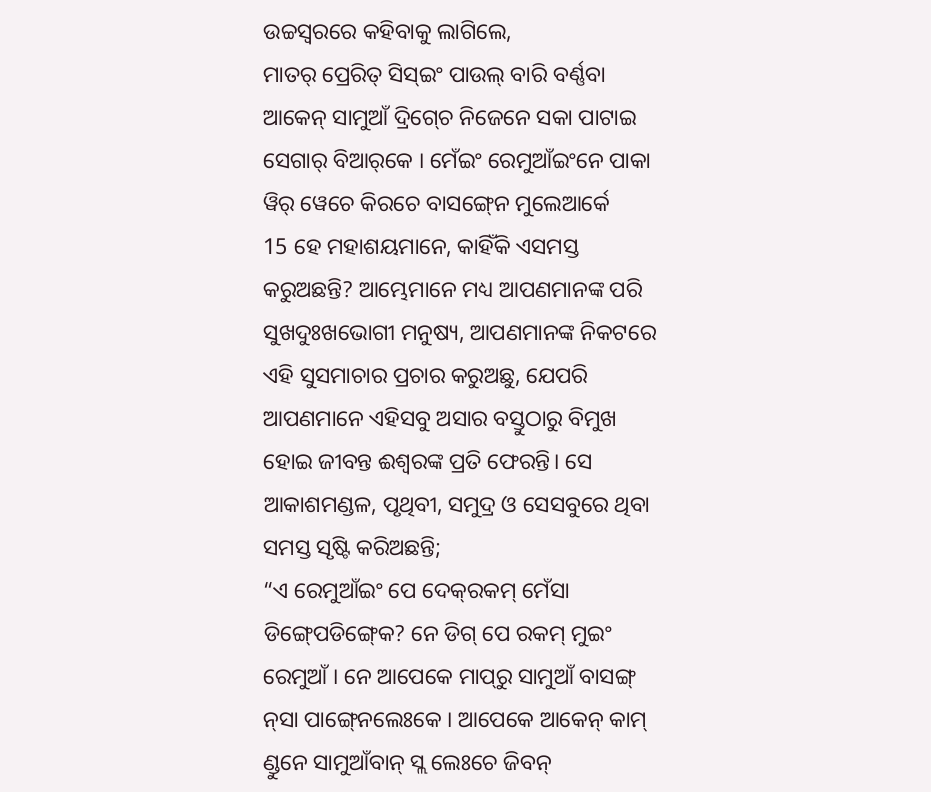ଉଚ୍ଚସ୍ୱରରେ କହିବାକୁ ଲାଗିଲେ,
ମାତର୍‍ ପ୍ରେରିତ୍‌ ସିସ୍‌ଇଂ ପାଉଲ୍‍ ବାରି ବର୍ଣ୍ଣବା ଆକେନ୍‍ ସାମୁଆଁ ଦ୍ରିଗ୍‍ଚେ ନିଜେନେ ସକା ପାଟାଇ ସେଗାର୍‍ ବିଆର୍‌କେ । ମେଁଇଂ ରେମୁଆଁଇଂନେ ପାକା ୱିର୍‍ ୱେଚେ କିରଚେ ବାସଙ୍ଗ୍‍ନେ ମୁଲେଆର୍କେ
15 ହେ ମହାଶୟମାନେ, କାହିଁକି ଏସମସ୍ତ କରୁଅଛନ୍ତି? ଆମ୍ଭେମାନେ ମଧ୍ୟ ଆପଣମାନଙ୍କ ପରି ସୁଖଦୁଃଖଭୋଗୀ ମନୁଷ୍ୟ, ଆପଣମାନଙ୍କ ନିକଟରେ ଏହି ସୁସମାଚାର ପ୍ରଚାର କରୁଅଛୁ, ଯେପରି ଆପଣମାନେ ଏହିସବୁ ଅସାର ବସ୍ତୁଠାରୁ ବିମୁଖ ହୋଇ ଜୀବନ୍ତ ଈଶ୍ବରଙ୍କ ପ୍ରତି ଫେରନ୍ତି। ସେ ଆକାଶମଣ୍ଡଳ, ପୃଥିବୀ, ସମୁଦ୍ର ଓ ସେସବୁରେ ଥିବା ସମସ୍ତ ସୃଷ୍ଟି କରିଅଛନ୍ତି;
“ଏ ରେମୁଆଁଇଂ ପେ ଦେକ୍‍ରକମ୍‍ ମେଁସା ଡିଙ୍ଗ୍‍ପେଡିଙ୍ଗ୍‍କେ? ନେ ଡିଗ୍‍ ପେ ରକମ୍‍ ମୁଇଂ ରେମୁଆଁ । ନେ ଆପେକେ ମାପ୍‌ରୁ ସାମୁଆଁ ବାସଙ୍ଗ୍‍ ନ୍‍ସା ପାଙ୍ଗ୍‍ନେଲେଃକେ । ଆପେକେ ଆକେନ୍ କାମ୍ ଣ୍ଡୁନେ ସାମୁଆଁବାନ୍ ସ୍ଲ ଲେଃଚେ ଜିବନ୍‌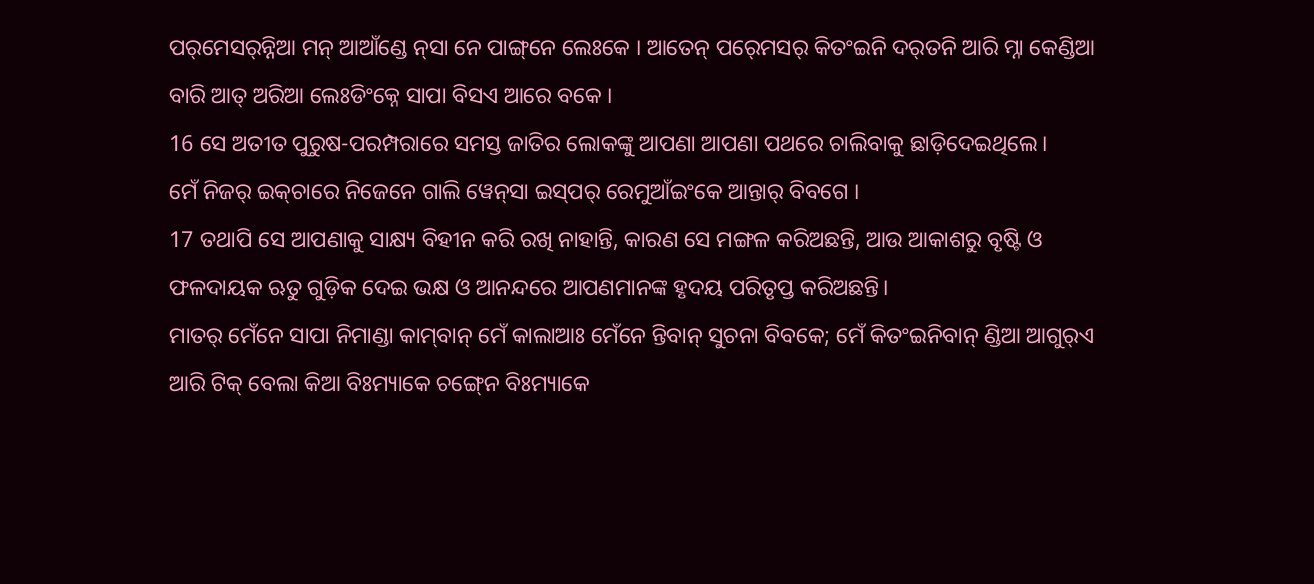ପର୍‌ମେସର୍‍ନ୍ନିଆ ମନ୍‌ ଆଆଁଣ୍ଡେ ନ୍‍ସା ନେ ପାଙ୍ଗ୍‌ନେ ଲେଃକେ । ଆତେନ୍‌ ପର୍‍ମେସର୍ କିତଂଇନି ଦର୍‌ତନି ଆରି ମ୍ନା କେଣ୍ଡିଆ ବାରି ଆତ୍ ଅରିଆ ଲେଃଡିଂକ୍ନେ ସାପା ବିସଏ ଆରେ ବକେ ।
16 ସେ ଅତୀତ ପୁରୁଷ-ପରମ୍ପରାରେ ସମସ୍ତ ଜାତିର ଲୋକଙ୍କୁ ଆପଣା ଆପଣା ପଥରେ ଚାଲିବାକୁ ଛାଡ଼ିଦେଇଥିଲେ।
ମେଁ ନିଜର୍‍ ଇକ୍‌ଚାରେ ନିଜେନେ ଗାଲି ୱେନ୍‍ସା ଇସ୍‍ପର୍‍ ରେମୁଆଁଇଂକେ ଆନ୍ତାର୍‍ ବିବଗେ ।
17 ତଥାପି ସେ ଆପଣାକୁ ସାକ୍ଷ୍ୟ ବିହୀନ କରି ରଖି ନାହାନ୍ତି, କାରଣ ସେ ମଙ୍ଗଳ କରିଅଛନ୍ତି, ଆଉ ଆକାଶରୁ ବୃଷ୍ଟି ଓ ଫଳଦାୟକ ଋତୁ ଗୁଡ଼ିକ ଦେଇ ଭକ୍ଷ ଓ ଆନନ୍ଦରେ ଆପଣମାନଙ୍କ ହୃଦୟ ପରିତୃପ୍ତ କରିଅଛନ୍ତି।
ମାତର୍‍ ମେଁନେ ସାପା ନିମାଣ୍ଡା କାମ୍‌ବାନ୍ ମେଁ କାଲାଆଃ ମେଁନେ ନ୍ତିବାନ୍‍ ସୁଚନା ବିବକେ; ମେଁ କିତଂଇନିବାନ୍‍ ଣ୍ଡିଆ ଆଗୁର୍‍ଏ ଆରି ଟିକ୍‍ ବେଲା କିଆ ବିଃମ୍ୟାକେ ଚଙ୍ଗ୍‍ନେ ବିଃମ୍ୟାକେ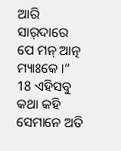ଆରି ସାର୍‍ଦାରେ ପେ ମନ୍‌ ଆତ୍ନ ମ୍ୟାଃକେ ।”
18 ଏହିସବୁ କଥା କହି ସେମାନେ ଅତି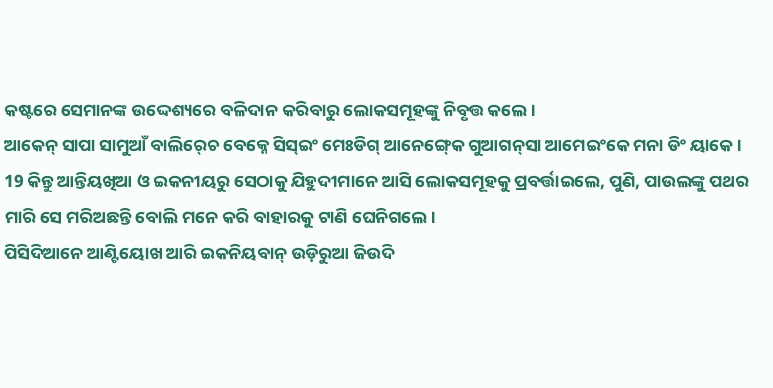କଷ୍ଟରେ ସେମାନଙ୍କ ଉଦ୍ଦେଶ୍ୟରେ ବଳିଦାନ କରିବାରୁ ଲୋକସମୂହଙ୍କୁ ନିବୃତ୍ତ କଲେ।
ଆକେନ୍‍ ସାପା ସାମୁଆଁ ବାଲିର୍‍ଚେ ବେକ୍ନେ ସିସ୍‍ଇଂ ମେଃଡିଗ୍‍ ଆନେଙ୍ଗ୍‍କେ ଗୁଆଗନ୍‌ସା ଆମେଇଂକେ ମନା ଡିଂ ୟାକେ ।
19 କିନ୍ତୁ ଆନ୍ତିୟଖିଆ ଓ ଇକନୀୟରୁ ସେଠାକୁ ଯିହୁଦୀମାନେ ଆସି ଲୋକସମୂହକୁ ପ୍ରବର୍ତ୍ତାଇଲେ, ପୁଣି, ପାଉଲଙ୍କୁ ପଥର ମାରି ସେ ମରିଅଛନ୍ତି ବୋଲି ମନେ କରି ବାହାରକୁ ଟାଣି ଘେନିଗଲେ।
ପିସିଦିଆନେ ଆଣ୍ଟିୟୋଖ ଆରି ଇକନିୟବାନ୍‍ ଉଡ଼ିରୁଆ ଜିଉଦି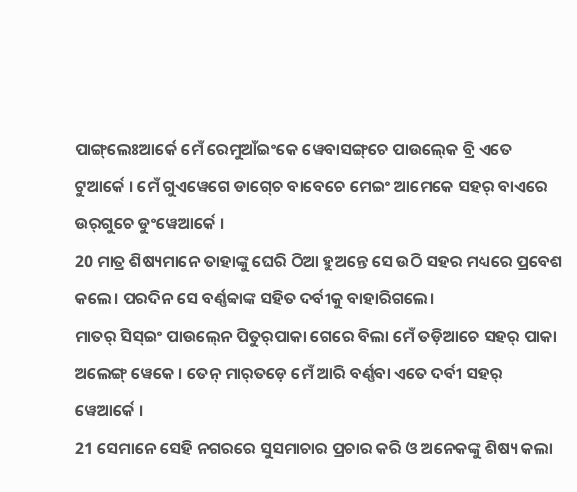ପାଙ୍ଗ୍‌ଲେଃଆର୍କେ ମେଁ ରେମୁଆଁଇଂକେ ୱେବାସଙ୍ଗ୍‌ଚେ ପାଉଲ୍‍କେ ବ୍ରି ଏତେ ଟୁଆର୍କେ । ମେଁ ଗୁଏୱେଗେ ଡାଗ୍‍ଚେ ବାବେଚେ ମେଇଂ ଆମେକେ ସହର୍‍ ବାଏରେ ଉର୍‍ଗୁଚେ ଡୁଂୱେଆର୍କେ ।
20 ମାତ୍ର ଶିଷ୍ୟମାନେ ତାହାଙ୍କୁ ଘେରି ଠିଆ ହୁଅନ୍ତେ ସେ ଉଠି ସହର ମଧ୍ୟରେ ପ୍ରବେଶ କଲେ। ପରଦିନ ସେ ବର୍ଣ୍ଣବ୍ବାଙ୍କ ସହିତ ଦର୍ବୀକୁ ବାହାରିଗଲେ।
ମାତର୍‍ ସିସ୍‍ଇଂ ପାଉଲ୍‍ନେ ପିତୁର୍‍ପାକା ଗେରେ ବିଲା ମେଁ ତଡ଼ିଆଚେ ସହର୍‍ ପାକା ଅଲେଙ୍ଗ୍‍ ୱେକେ । ତେନ୍‍ ମାର୍‍ତଡ଼େ ମେଁ ଆରି ବର୍ଣ୍ଣବା ଏତେ ଦର୍ବୀ ସହର୍‍ ୱେଆର୍କେ ।
21 ସେମାନେ ସେହି ନଗରରେ ସୁସମାଚାର ପ୍ରଚାର କରି ଓ ଅନେକଙ୍କୁ ଶିଷ୍ୟ କଲା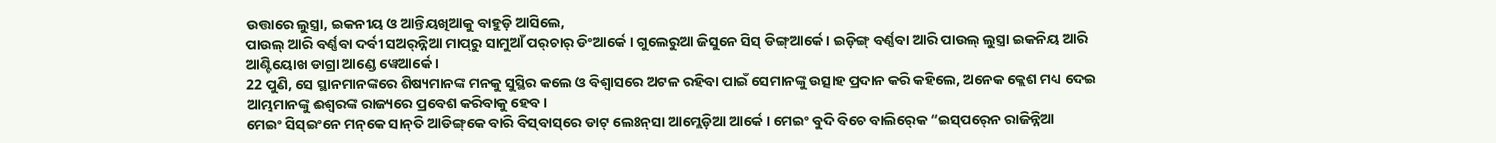ଉତ୍ତାରେ ଲୁସ୍ତ୍ରା, ଇକନୀୟ ଓ ଆନ୍ତିୟଖିଆକୁ ବାହୁଡ଼ି ଆସିଲେ,
ପାଉଲ୍‍ ଆରି ବର୍ଣ୍ଣବା ଦର୍ବୀ ସଅର୍‍ନ୍ନିଆ ମାପ୍‌ରୁ ସାମୁଆଁ ପର୍‌ଚାର୍‍ ଡିଂଆର୍କେ । ଗୁଲେରୁଆ ଜିସୁନେ ସିସ୍ ଡିଙ୍ଗ୍‍ଆର୍କେ । ଇଡ଼ିଙ୍ଗ୍‍ ବର୍ଣ୍ଣବା ଆରି ପାଉଲ୍‍ ଲୁସ୍ତ୍ରା ଇକନିୟ ଆରି ଆଣ୍ଟିୟୋଖ ଡାଗ୍ରା ଆଣ୍ଡେ ୱେଆର୍କେ ।
22 ପୁଣି, ସେ ସ୍ଥାନମାନଙ୍କରେ ଶିଷ୍ୟମାନଙ୍କ ମନକୁ ସୁସ୍ଥିର କଲେ ଓ ବିଶ୍ୱାସରେ ଅଟଳ ରହିବା ପାଇଁ ସେମାନଙ୍କୁ ଉତ୍ସାହ ପ୍ରଦାନ କରି କହିଲେ, ଅନେକ କ୍ଲେଶ ମଧ୍ୟ ଦେଇ ଆମ୍ଭମାନଙ୍କୁ ଈଶ୍ବରଙ୍କ ରାଜ୍ୟରେ ପ୍ରବେଶ କରିବାକୁ ହେବ।
ମେଇଂ ସିସ୍‌ଇଂନେ ମନ୍‌କେ ସାନ୍‌ତି ଆଡିଙ୍ଗ୍‌କେ ବାରି ବିସ୍‌ବାସ୍‌ରେ ଡାଟ୍‌ ଲେଃନ୍‍ସା ଆମ୍ଲେଡ଼ିଆ ଆର୍କେ । ମେଇଂ ବୁଦି ବିଚେ ବାଲିର୍‍କେ “ଇସ୍‍ପର୍‍ନେ ରାଜିନ୍ନିଆ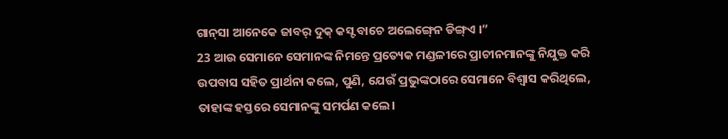ଗାନ୍‍ସା ଆନେକେ ଜାବର୍‌ ଦୁକ୍‍ କସ୍ଟ ବାଚେ ଅଲେଙ୍ଗ୍‍ନେ ଡିଙ୍ଗ୍‌ଏ ।”
23 ଆଉ ସେମାନେ ସେମାନଙ୍କ ନିମନ୍ତେ ପ୍ରତ୍ୟେକ ମଣ୍ଡଳୀରେ ପ୍ରାଚୀନମାନଙ୍କୁ ନିଯୁକ୍ତ କରି ଉପବାସ ସହିତ ପ୍ରାର୍ଥନା କଲେ, ପୁଣି, ଯେଉଁ ପ୍ରଭୁଙ୍କଠାରେ ସେମାନେ ବିଶ୍ୱାସ କରିଥିଲେ, ତାହାଙ୍କ ହସ୍ତରେ ସେମାନଙ୍କୁ ସମର୍ପଣ କଲେ।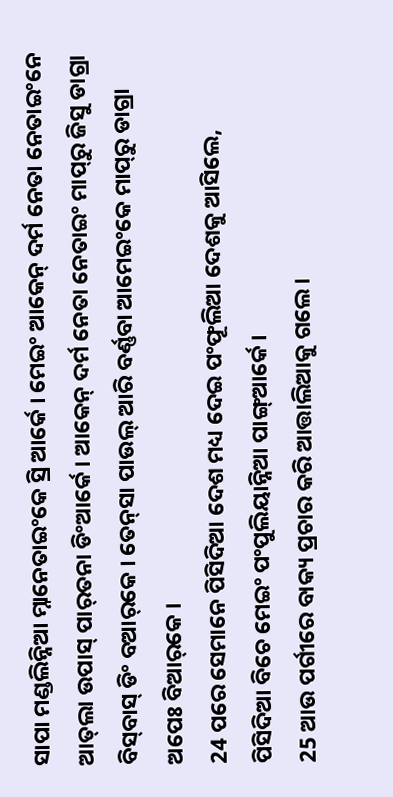ସାପା ମଣ୍ଡଲିନ୍ନିଆ ମ୍ନାନେତାଇଂକେ ସ୍ରି ଆର୍କେ । ମେଇଂ ଆକେନ୍‍ ଦର୍ମ ନେତା ନେତାଇଂନେ ଆତ୍‌ଲା ଉପାସ୍‌ ପାର୍‌ତନା ଡିଂଆର୍କେ । ଆକେନ୍‍ ଦର୍ମ ନେତା ନେତାଇଂ ମାପ୍‌ରୁ ଜିସୁ ଡାଗ୍ରା ବିସ୍‍ବାସ୍‍ ଡିଂ ବଆର୍‌କେ । ତେନ୍‍ସା ପାଉଲ୍‍ ଆରି ବର୍ଣ୍ଣବା ଆମେଇଂକେ ମାପ୍‌ରୁ ଡାଗ୍ରା ଅପେଃ ବିଆର୍‌କେ ।
24 ପରେ ସେମାନେ ପିସିଦିଆ ଦେଶ ମଧ୍ୟ ଦେଇ ପଂଫୂଲିଆ ଦେଶକୁ ଆସିଲେ,
ପିସିଦିଆ ବିଚେ ମେଇଂ ପଂପୁଲିୟାନ୍ନିଆ ପାଙ୍ଗ୍‌ଆର୍କେ ।
25 ଆଉ ପର୍ଗୀରେ ବାକ୍ୟ ପ୍ରଚାର କରି ଆତ୍ତାଲିଆକୁ ଗଲେ।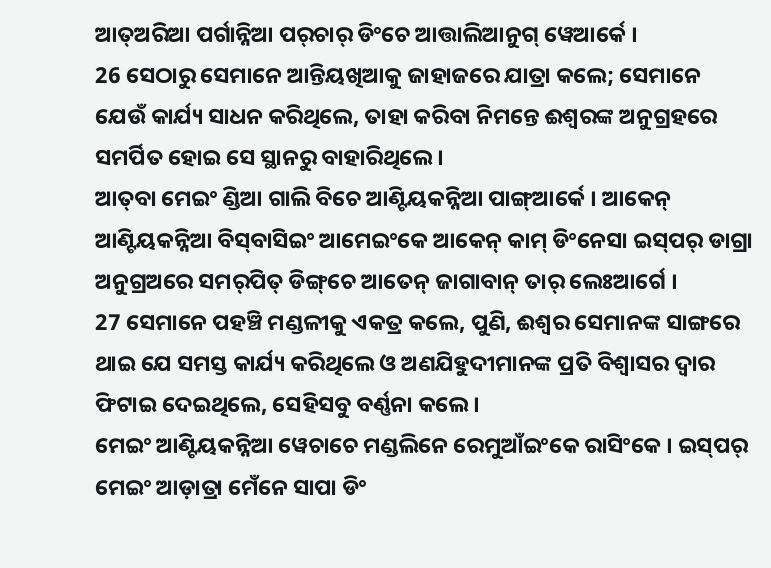ଆତ୍‍ଅରିଆ ପର୍ଗାନ୍ନିଆ ପର୍‌ଚାର୍‍ ଡିଂଚେ ଆତ୍ତାଲିଆନୁଗ୍‍ ୱେଆର୍କେ ।
26 ସେଠାରୁ ସେମାନେ ଆନ୍ତିୟଖିଆକୁ ଜାହାଜରେ ଯାତ୍ରା କଲେ; ସେମାନେ ଯେଉଁ କାର୍ଯ୍ୟ ସାଧନ କରିଥିଲେ, ତାହା କରିବା ନିମନ୍ତେ ଈଶ୍ବରଙ୍କ ଅନୁଗ୍ରହରେ ସମର୍ପିତ ହୋଇ ସେ ସ୍ଥାନରୁ ବାହାରିଥିଲେ।
ଆତ୍‍ବା ମେଇଂ ଣ୍ଡିଆ ଗାଲି ବିଚେ ଆଣ୍ଟିୟକନ୍ନିଆ ପାଙ୍ଗ୍‌ଆର୍କେ । ଆକେନ୍‍ ଆଣ୍ଟିୟକନ୍ନିଆ ବିସ୍‌ବାସିଇଂ ଆମେଇଂକେ ଆକେନ୍‍ କାମ୍ ଡିଂନେସା ଇସ୍‍ପର୍‍ ଡାଗ୍ରା ଅନୁଗ୍ର‍ଅରେ ସମର୍‍ପିତ୍‍ ଡିଙ୍ଗ୍‌ଚେ ଆତେନ୍‌‍ ଜାଗାବାନ୍‍ ତାର୍‍ ଲେଃଆର୍ଗେ ।
27 ସେମାନେ ପହଞ୍ଚି ମଣ୍ଡଳୀକୁ ଏକତ୍ର କଲେ, ପୁଣି, ଈଶ୍ବର ସେମାନଙ୍କ ସାଙ୍ଗରେ ଥାଇ ଯେ ସମସ୍ତ କାର୍ଯ୍ୟ କରିଥିଲେ ଓ ଅଣଯିହୁଦୀମାନଙ୍କ ପ୍ରତି ବିଶ୍ୱାସର ଦ୍ୱାର ଫିଟାଇ ଦେଇଥିଲେ, ସେହିସବୁ ବର୍ଣ୍ଣନା କଲେ।
ମେଇଂ ଆଣ୍ଟିୟକନ୍ନିଆ ୱେଚାଚେ ମଣ୍ଡଲିନେ ରେମୁଆଁଇଂକେ ରାସିଂକେ । ଇସ୍‍ପର୍‍ ମେଇଂ ଆଡ଼ାତ୍ରା ମେଁନେ ସାପା ଡିଂ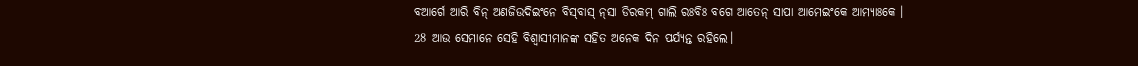ବଆର୍ଗେ ଆରି ବିନ୍‍ ଅଣଜିଉଦିଇଂନେ ବିସ୍‌ବାସ୍‌ ନ୍‍ସା ଡିରକମ୍‍ ଗାଲି ରଃବିଃ ବଗେ ଆତେନ୍‌‍ ସାପା ଆମେଇଂକେ ଆମ୍ୟାଃକେ ।
28 ଆଉ ସେମାନେ ସେହି ବିଶ୍ୱାସୀମାନଙ୍କ ସହିତ ଅନେକ ଦିନ ପର୍ଯ୍ୟନ୍ତ ରହିଲେ।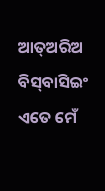ଆତ୍‍ଅରିଅ ବିସ୍‌ବାସିଇଂ ଏତେ ମେଁ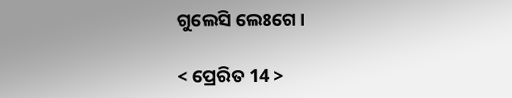ଗୁଲେସି ଲେଃଗେ ।

< ପ୍ରେରିତ 14 >